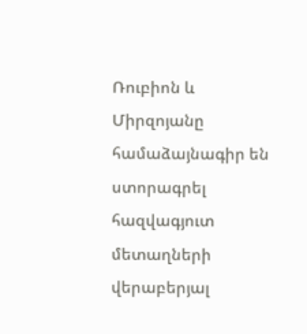Ռուբիոն և Միրզոյանը համաձայնագիր են ստորագրել հազվագյուտ մետաղների վերաբերյալ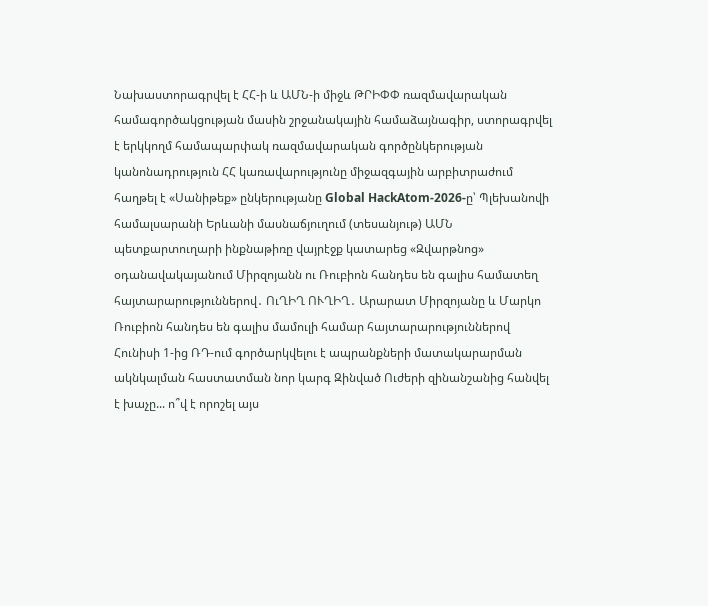Նախաստորագրվել է ՀՀ-ի և ԱՄՆ-ի միջև ԹՐԻՓՓ ռազմավարական համագործակցության մասին շրջանակային համաձայնագիր, ստորագրվել է երկկողմ համապարփակ ռազմավարական գործընկերության կանոնադրություն ՀՀ կառավարությունը միջազգային արբիտրաժում հաղթել է «Սանիթեք» ընկերությանը Global HackAtom-2026-ը՝ Պլեխանովի համալսարանի Երևանի մասնաճյուղում (տեսանյութ) ԱՄՆ պետքարտուղարի ինքնաթիռը վայրէջք կատարեց «Զվարթնոց» օդանավակայանում Միրզոյանն ու Ռուբիոն հանդես են գալիս համատեղ հայտարարություններով․ ՈւՂԻՂ ՈՒՂԻՂ․ Արարատ Միրզոյանը և Մարկո Ռուբիոն հանդես են գալիս մամուլի համար հայտարարություններով Հունիսի 1-ից ՌԴ-ում գործարկվելու է ապրանքների մատակարարման ակնկալման հաստատման նոր կարգ Զինված Ուժերի զինանշանից հանվել է խաչը... ո՞վ է որոշել այս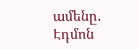ամենը․ Էդմոն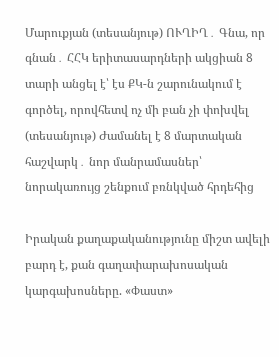Մարուքյան (տեսանյութ) ՈՒՂԻՂ․ Գնա, որ գնան․ ՀՀԿ երիտասարդների ակցիան 8 տարի անցել է՝ էս ՔԿ-ն շարունակում է գործել, որովհետվ ոչ մի բան չի փոխվել (տեսանյութ) Ժամանել է 8 մարտական հաշվարկ․ նոր մանրամասներ՝ նորակառույց շենքում բռնկված հրդեհից

Իրական քաղաքականությունը միշտ ավելի բարդ է, քան գաղափարախոսական կարգախոսները. «Փաստ»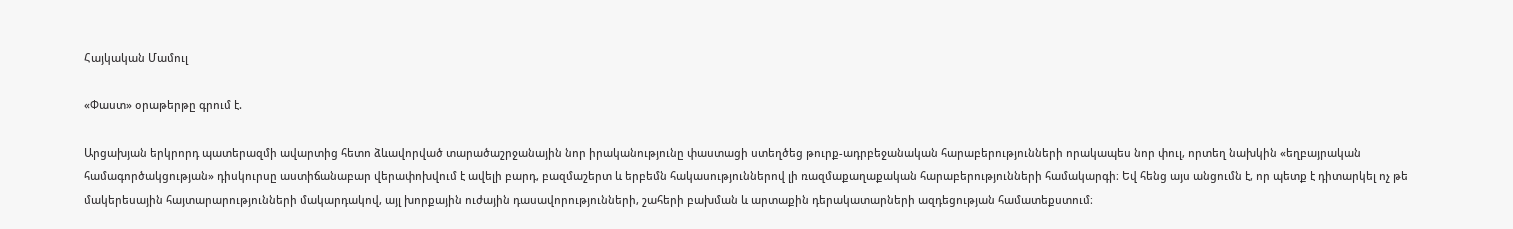Հայկական Մամուլ

«Փաստ» օրաթերթը գրում է.

Արցախյան երկրորդ պատերազմի ավարտից հետո ձևավորված տարածաշրջանային նոր իրականությունը փաստացի ստեղծեց թուրք-ադրբեջանական հարաբերությունների որակապես նոր փուլ, որտեղ նախկին «եղբայրական համագործակցության» դիսկուրսը աստիճանաբար վերափոխվում է ավելի բարդ, բազմաշերտ և երբեմն հակասություններով լի ռազմաքաղաքական հարաբերությունների համակարգի։ Եվ հենց այս անցումն է, որ պետք է դիտարկել ոչ թե մակերեսային հայտարարությունների մակարդակով, այլ խորքային ուժային դասավորությունների, շահերի բախման և արտաքին դերակատարների ազդեցության համատեքստում։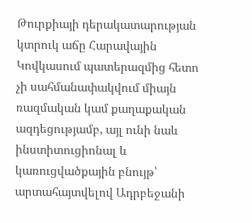Թուրքիայի դերակատարության կտրուկ աճը Հարավային Կովկասում պատերազմից հետո չի սահմանափակվում միայն ռազմական կամ քաղաքական ազդեցությամբ, այլ ունի նաև ինստիտուցիոնալ և կառուցվածքային բնույթ՝ արտահայտվելով Ադրբեջանի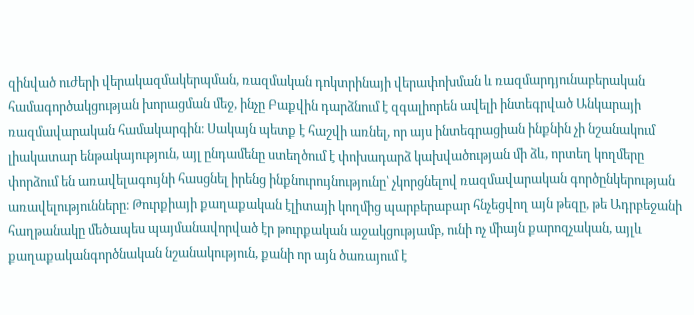զինված ուժերի վերակազմակերպման, ռազմական դոկտրինայի վերափոխման և ռազմարդյունաբերական համագործակցության խորացման մեջ, ինչը Բաքվին դարձնում է զգալիորեն ավելի ինտեգրված Անկարայի ռազմավարական համակարգին։ Սակայն պետք է հաշվի առնել, որ այս ինտեգրացիան ինքնին չի նշանակում լիակատար ենթակայություն, այլ ընդամենը ստեղծում է փոխադարձ կախվածության մի ձև, որտեղ կողմերը փորձում են առավելագույնի հասցնել իրենց ինքնուրույնությունը՝ չկորցնելով ռազմավարական գործընկերության առավելությունները։ Թուրքիայի քաղաքական էլիտայի կողմից պարբերաբար հնչեցվող այն թեզը, թե Ադրբեջանի հաղթանակը մեծապես պայմանավորված էր թուրքական աջակցությամբ, ունի ոչ միայն քարոզչական, այլև քաղաքականգործնական նշանակություն, քանի որ այն ծառայում է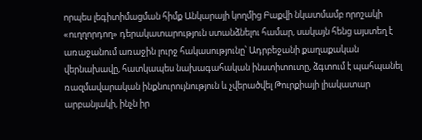որպես լեգիտիմացման հիմք Անկարայի կողմից Բաքվի նկատմամբ որոշակի «ուղղորդող» դերակատարություն ստանձնելու համար, սակայն հենց այստեղ է առաջանում առաջին լուրջ հակասությունը՝ Ադրբեջանի քաղաքական վերնախավը, հատկապես նախագահական ինստիտուտը, ձգտում է պահպանել ռազմավարական ինքնուրույնություն և չվերածվել Թուրքիայի լիակատար արբանյակի, ինչն իր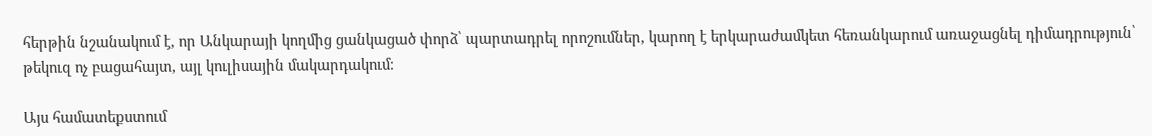հերթին նշանակում է, որ Անկարայի կողմից ցանկացած փորձ՝ պարտադրել որոշումներ, կարող է երկարաժամկետ հեռանկարում առաջացնել դիմադրություն՝ թեկուզ ոչ բացահայտ, այլ կուլիսային մակարդակում։

Այս համատեքստում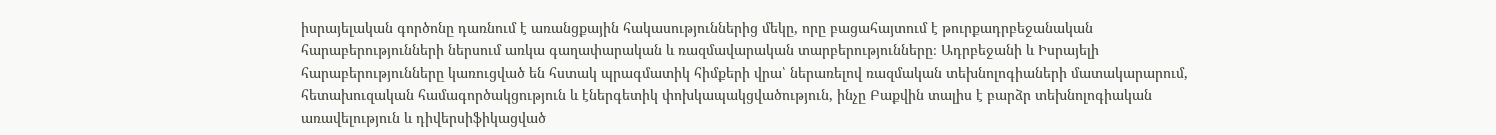իսրայելական գործոնը դառնում է առանցքային հակասություններից մեկը, որը բացահայտում է թուրքադրբեջանական հարաբերությունների ներսում առկա գաղափարական և ռազմավարական տարբերությունները։ Ադրբեջանի և Իսրայելի հարաբերությունները կառուցված են հստակ պրագմատիկ հիմքերի վրա՝ ներառելով ռազմական տեխնոլոգիաների մատակարարում, հետախուզական համագործակցություն և էներգետիկ փոխկապակցվածություն, ինչը Բաքվին տալիս է բարձր տեխնոլոգիական առավելություն և դիվերսիֆիկացված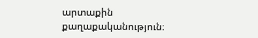արտաքին քաղաքականություն։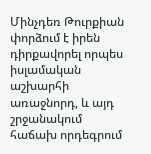Մինչդեռ Թուրքիան փորձում է իրեն դիրքավորել որպես իսլամական աշխարհի առաջնորդ, և այդ շրջանակում հաճախ որդեգրում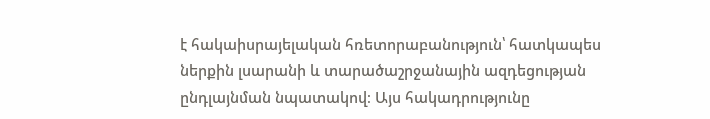է հակաիսրայելական հռետորաբանություն՝ հատկապես ներքին լսարանի և տարածաշրջանային ազդեցության ընդլայնման նպատակով։ Այս հակադրությունը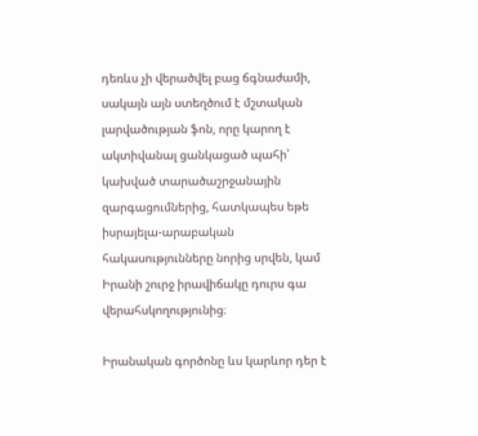դեռևս չի վերածվել բաց ճգնաժամի, սակայն այն ստեղծում է մշտական լարվածության ֆոն, որը կարող է ակտիվանալ ցանկացած պահի՝ կախված տարածաշրջանային զարգացումներից, հատկապես եթե իսրայելա-արաբական հակասությունները նորից սրվեն, կամ Իրանի շուրջ իրավիճակը դուրս գա վերահսկողությունից։

Իրանական գործոնը ևս կարևոր դեր է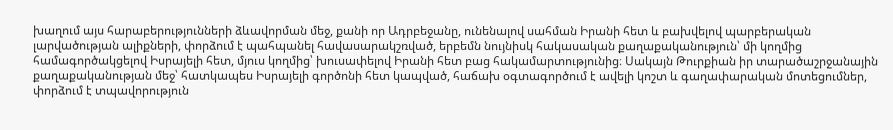խաղում այս հարաբերությունների ձևավորման մեջ, քանի որ Ադրբեջանը, ունենալով սահման Իրանի հետ և բախվելով պարբերական լարվածության ալիքների, փորձում է պահպանել հավասարակշռված, երբեմն նույնիսկ հակասական քաղաքականություն՝ մի կողմից համագործակցելով Իսրայելի հետ, մյուս կողմից՝ խուսափելով Իրանի հետ բաց հակամարտությունից։ Սակայն Թուրքիան իր տարածաշրջանային քաղաքականության մեջ՝ հատկապես Իսրայելի գործոնի հետ կապված, հաճախ օգտագործում է ավելի կոշտ և գաղափարական մոտեցումներ, փորձում է տպավորություն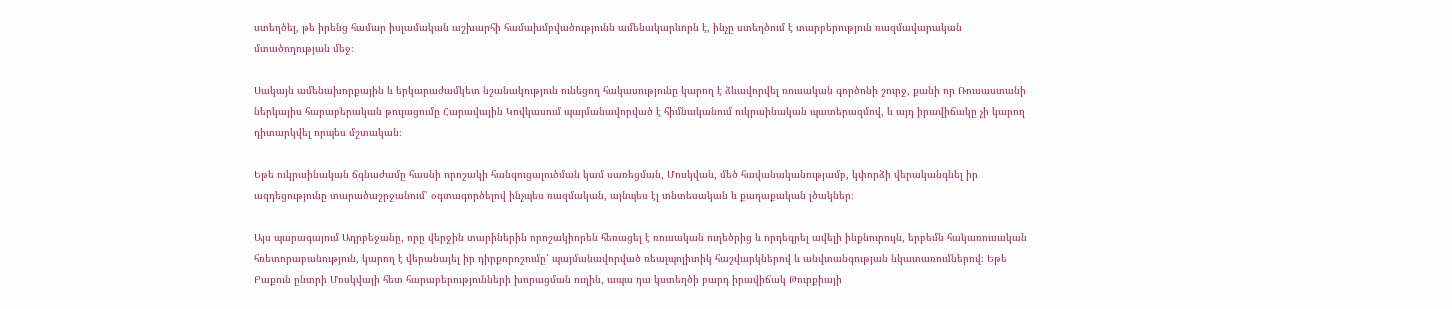ստեղծել, թե իրենց համար իսլամական աշխարհի համախմբվածությունն ամենակարևորն է, ինչը ստեղծում է տարբերություն ռազմավարական մտածողության մեջ։

Սակայն ամենախորքային և երկարաժամկետ նշանակություն ունեցող հակասությունը կարող է ձևավորվել ռուսական գործոնի շուրջ, քանի որ Ռուսաստանի ներկայիս հարաբերական թուլացումը Հարավային Կովկասում պայմանավորված է հիմնականում ուկրաինական պատերազմով, և այդ իրավիճակը չի կարող դիտարկվել որպես մշտական։

Եթե ուկրաինական ճգնաժամը հասնի որոշակի հանգուցալուծման կամ սառեցման, Մոսկվան, մեծ հավանականությամբ, կփորձի վերականգնել իր ազդեցությունը տարածաշրջանում՝ օգտագործելով ինչպես ռազմական, այնպես էլ տնտեսական և քաղաքական լծակներ։

Այս պարագայում Ադրբեջանը, որը վերջին տարիներին որոշակիորեն հեռացել է ռուսական ուղեծրից և որդեգրել ավելի ինքնուրույն, երբեմն հակառուսական հռետորաբանություն, կարող է վերանայել իր դիրքորոշումը՝ պայմանավորված ռեալպոլիտիկ հաշվարկներով և անվտանգության նկատառումներով։ Եթե Բաքուն ընտրի Մոսկվայի հետ հարաբերությունների խորացման ուղին, ապա դա կստեղծի բարդ իրավիճակ Թուրքիայի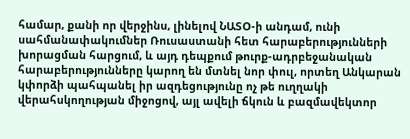համար, քանի որ վերջինս, լինելով ՆԱՏՕ-ի անդամ, ունի սահմանափակումներ Ռուսաստանի հետ հարաբերությունների խորացման հարցում, և այդ դեպքում թուրք-ադրբեջանական հարաբերությունները կարող են մտնել նոր փուլ, որտեղ Անկարան կփորձի պահպանել իր ազդեցությունը ոչ թե ուղղակի վերահսկողության միջոցով, այլ ավելի ճկուն և բազմավեկտոր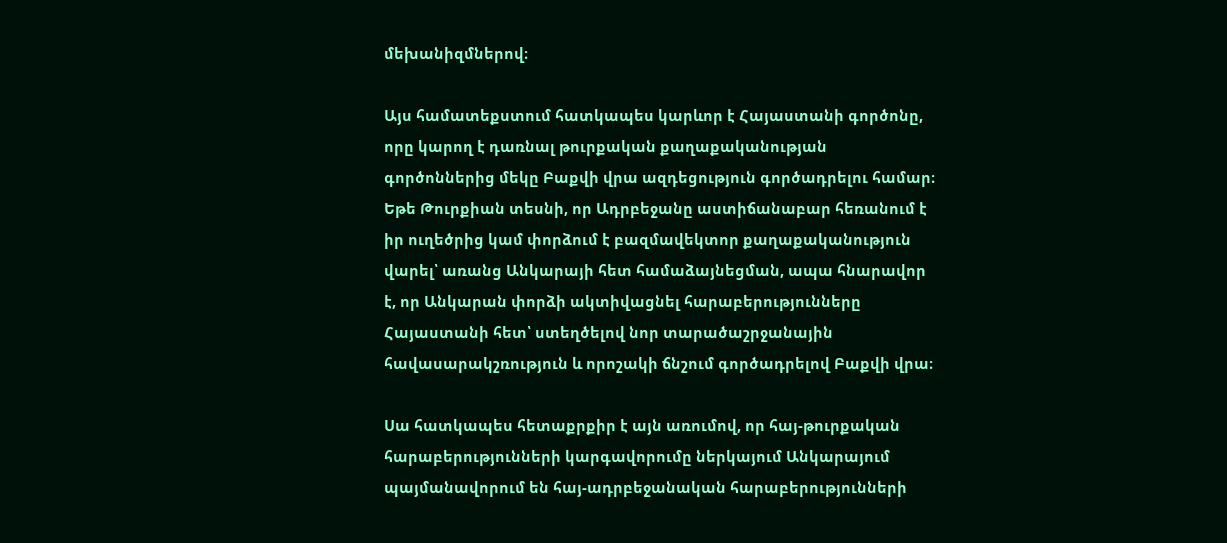մեխանիզմներով։

Այս համատեքստում հատկապես կարևոր է Հայաստանի գործոնը, որը կարող է դառնալ թուրքական քաղաքականության գործոններից մեկը Բաքվի վրա ազդեցություն գործադրելու համար։ Եթե Թուրքիան տեսնի, որ Ադրբեջանը աստիճանաբար հեռանում է իր ուղեծրից կամ փորձում է բազմավեկտոր քաղաքականություն վարել՝ առանց Անկարայի հետ համաձայնեցման, ապա հնարավոր է, որ Անկարան փորձի ակտիվացնել հարաբերությունները Հայաստանի հետ՝ ստեղծելով նոր տարածաշրջանային հավասարակշռություն և որոշակի ճնշում գործադրելով Բաքվի վրա։

Սա հատկապես հետաքրքիր է այն առումով, որ հայ-թուրքական հարաբերությունների կարգավորումը ներկայում Անկարայում պայմանավորում են հայ-ադրբեջանական հարաբերությունների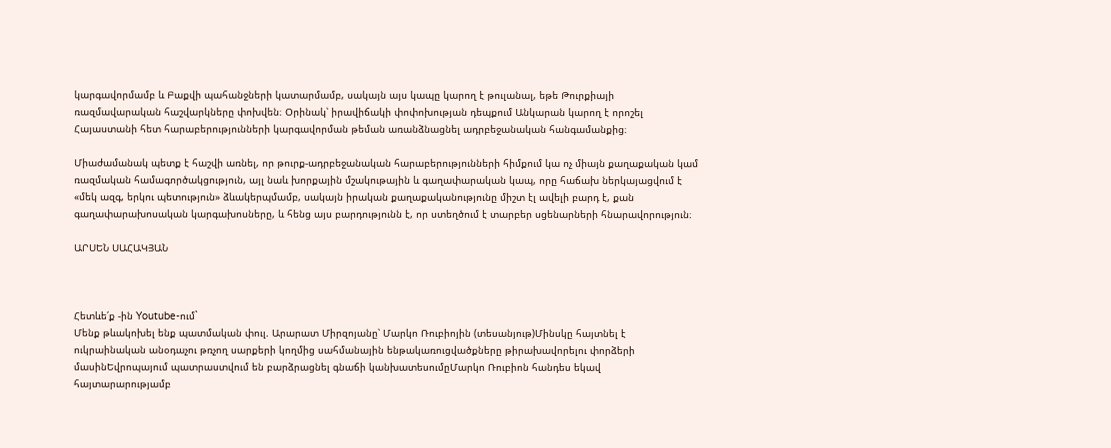կարգավորմամբ և Բաքվի պահանջների կատարմամբ, սակայն այս կապը կարող է թուլանալ, եթե Թուրքիայի ռազմավարական հաշվարկները փոխվեն։ Օրինակ՝ իրավիճակի փոփոխության դեպքում Անկարան կարող է որոշել Հայաստանի հետ հարաբերությունների կարգավորման թեման առանձնացնել ադրբեջանական հանգամանքից։

Միաժամանակ պետք է հաշվի առնել, որ թուրք-ադրբեջանական հարաբերությունների հիմքում կա ոչ միայն քաղաքական կամ ռազմական համագործակցություն, այլ նաև խորքային մշակութային և գաղափարական կապ, որը հաճախ ներկայացվում է «մեկ ազգ, երկու պետություն» ձևակերպմամբ, սակայն իրական քաղաքականությունը միշտ էլ ավելի բարդ է, քան գաղափարախոսական կարգախոսները, և հենց այս բարդությունն է, որ ստեղծում է տարբեր սցենարների հնարավորություն։

ԱՐՍԵՆ ՍԱՀԱԿՅԱՆ



Հետևե՛ք -ին Youtube-ում`
Մենք թևակոխել ենք պատմական փուլ. Արարատ Միրզոյանը՝ Մարկո Ռուբիոյին (տեսանյութ)Մինսկը հայտնել է ուկրաինական անօդաչու թռչող սարքերի կողմից սահմանային ենթակառուցվածքները թիրախավորելու փորձերի մասինԵվրոպայում պատրաստվում են բարձրացնել գնաճի կանխատեսումըՄարկո Ռուբիոն հանդես եկավ հայտարարությամբ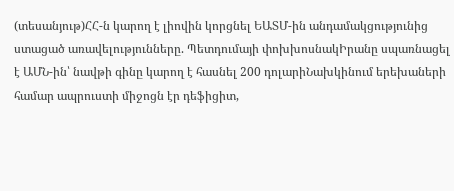(տեսանյութ)ՀՀ-ն կարող է լիովին կորցնել ԵԱՏՄ-ին անդամակցությունից ստացած առավելությունները. Պետդումայի փոխխոսնակԻրանը սպառնացել է ԱՄՆ-ին՝ նավթի գինը կարող է հասնել 200 դոլարիՆախկինում երեխաների համար ապրուստի միջոցն էր դեֆիցիտ,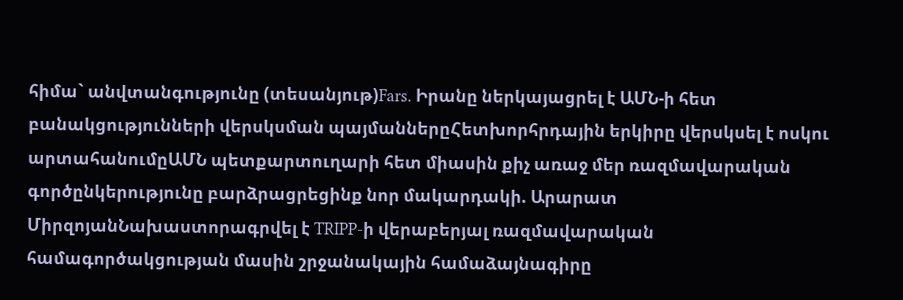հիմա` անվտանգությունը (տեսանյութ)Fars. Իրանը ներկայացրել է ԱՄՆ-ի հետ բանակցությունների վերսկսման պայմաններըՀետխորհրդային երկիրը վերսկսել է ոսկու արտահանումըԱՄՆ պետքարտուղարի հետ միասին քիչ առաջ մեր ռազմավարական գործընկերությունը բարձրացրեցինք նոր մակարդակի. Արարատ ՄիրզոյանՆախաստորագրվել է TRIPP-ի վերաբերյալ ռազմավարական համագործակցության մասին շրջանակային համաձայնագիրը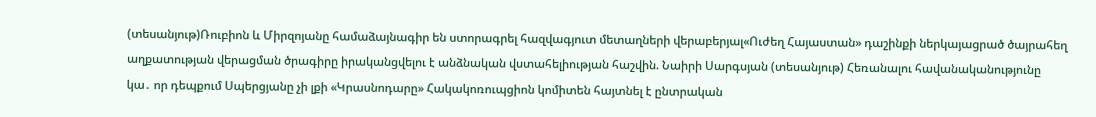(տեսանյութ)Ռուբիոն և Միրզոյանը համաձայնագիր են ստորագրել հազվագյուտ մետաղների վերաբերյալ«Ուժեղ Հայաստան» դաշինքի ներկայացրած ծայրահեղ աղքատության վերացման ծրագիրը իրականցվելու է անձնական վստահելիության հաշվին. Նաիրի Սարգսյան (տեսանյութ) Հեռանալու հավանականությունը կա․ որ դեպքում Սպերցյանը չի լքի «Կրասնոդարը» Հակակոռուպցիոն կոմիտեն հայտնել է ընտրական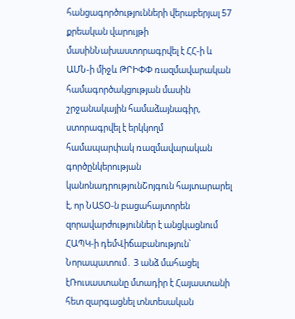հանցագործությունների վերաբերյալ 57 քրեական վարույթի մասինՆախաստորագրվել է ՀՀ-ի և ԱՄՆ-ի միջև ԹՐԻՓՓ ռազմավարական համագործակցության մասին շրջանակային համաձայնագիր, ստորագրվել է երկկողմ համապարփակ ռազմավարական գործընկերության կանոնադրությունՇոյգուն հայտարարել է, որ ՆԱՏՕ-ն բացահայտորեն զորավարժություններ է անցկացնում ՀԱՊԿ-ի դեմՎիճաբանություն՝ Նորապատում․ 3 անձ մահացել էՌուսաստանը մտադիր է Հայաստանի հետ զարգացնել տնտեսական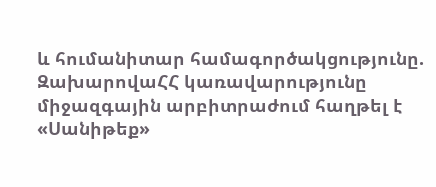և հումանիտար համագործակցությունը. ԶախարովաՀՀ կառավարությունը միջազգային արբիտրաժում հաղթել է «Սանիթեք»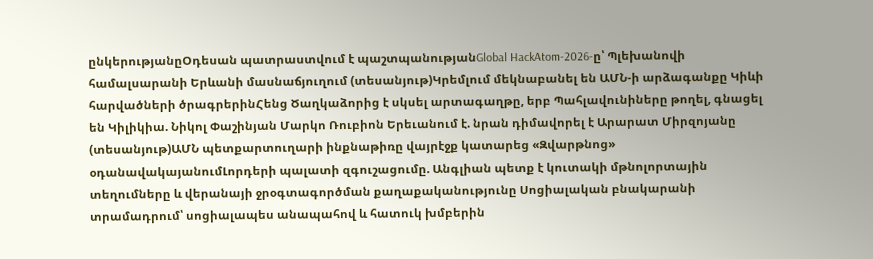ընկերությանըՕդեսան պատրաստվում է պաշտպանությանGlobal HackAtom-2026-ը՝ Պլեխանովի համալսարանի Երևանի մասնաճյուղում (տեսանյութ)Կրեմլում մեկնաբանել են ԱՄՆ-ի արձագանքը Կիևի հարվածների ծրագրերինՀենց Ծաղկաձորից է սկսել արտագաղթը, երբ Պահլավունիները թողել, գնացել են Կիլիկիա. Նիկոլ Փաշինյան Մարկո Ռուբիոն Երեւանում է. նրան դիմավորել է Արարատ Միրզոյանը (տեսանյութ)ԱՄՆ պետքարտուղարի ինքնաթիռը վայրէջք կատարեց «Զվարթնոց» օդանավակայանումԼորդերի պալատի զգուշացումը. Անգլիան պետք է կուտակի մթնոլորտային տեղումները և վերանայի ջրօգտագործման քաղաքականությունը Սոցիալական բնակարանի տրամադրում՝ սոցիալապես անապահով և հատուկ խմբերին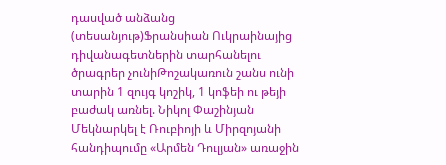դասված անձանց (տեսանյութ)Ֆրանսիան Ուկրաինայից դիվանագետներին տարհանելու ծրագրեր չունիԹոշակառուն շանս ունի տարին 1 զույգ կոշիկ, 1 կոֆեի ու թեյի բաժակ առնել. Նիկոլ Փաշինյան Մեկնարկել է Ռուբիոյի և Միրզոյանի հանդիպումը «Արմեն Դուլյան» առաջին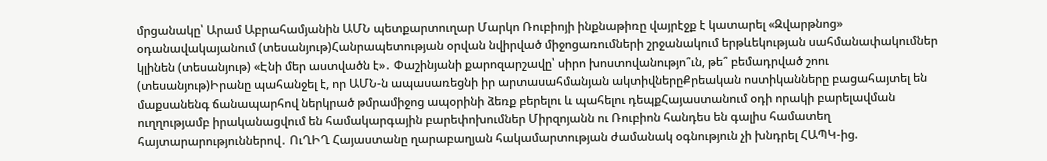մրցանակը՝ Արամ Աբրահամյանին ԱՄՆ պետքարտուղար Մարկո Ռուբիոյի ինքնաթիռը վայրէջք է կատարել «Զվարթնոց» օդանավակայանում (տեսանյութ)Հանրապետության օրվան նվիրված միջոցառումների շրջանակում երթևեկության սահմանափակումներ կլինեն (տեսանյութ) «Էնի մեր աստվածն է»․ Փաշինյանի քարոզարշավը՝ սիրո խոստովանությո՞ւն, թե՞ բեմադրված շոու (տեսանյութ)Իրանը պահանջել է, որ ԱՄՆ-ն ապասառեցնի իր արտասահմանյան ակտիվներըՔրեական ոստիկանները բացահայտել են մաքսանենգ ճանապարհով ներկրած թմրամիջոց ապօրինի ձեռք բերելու և պահելու դեպքՀայաստանում օդի որակի բարելավման ուղղությամբ իրականացվում են համակարգային բարեփոխումներ Միրզոյանն ու Ռուբիոն հանդես են գալիս համատեղ հայտարարություններով․ ՈւՂԻՂ Հայաստանը ղարաբաղյան հակամարտության ժամանակ օգնություն չի խնդրել ՀԱՊԿ-ից.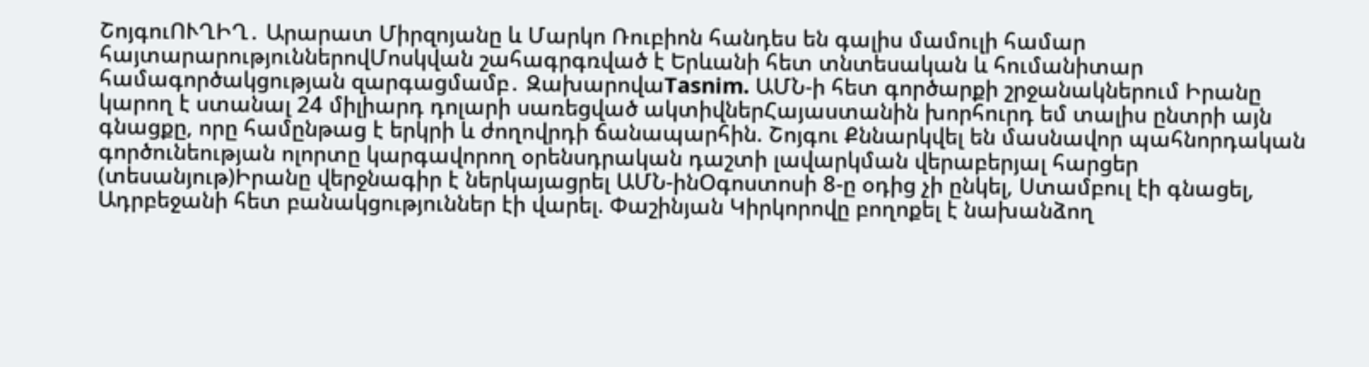ՇոյգուՈՒՂԻՂ․ Արարատ Միրզոյանը և Մարկո Ռուբիոն հանդես են գալիս մամուլի համար հայտարարություններովՄոսկվան շահագրգռված է Երևանի հետ տնտեսական և հումանիտար համագործակցության զարգացմամբ․ ԶախարովաTasnim. ԱՄՆ-ի հետ գործարքի շրջանակներում Իրանը կարող է ստանալ 24 միլիարդ դոլարի սառեցված ակտիվներՀայաստանին խորհուրդ եմ տալիս ընտրի այն գնացքը, որը համընթաց է երկրի և ժողովրդի ճանապարհին. Շոյգու Քննարկվել են մասնավոր պահնորդական գործունեության ոլորտը կարգավորող օրենսդրական դաշտի լավարկման վերաբերյալ հարցեր (տեսանյութ)Իրանը վերջնագիր է ներկայացրել ԱՄՆ-ինՕգոստոսի 8-ը օդից չի ընկել, Ստամբուլ էի գնացել, Ադրբեջանի հետ բանակցություններ էի վարել. Փաշինյան Կիրկորովը բողոքել է նախանձող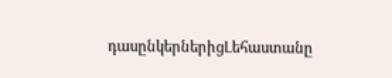դասընկերներիցԼեհաստանը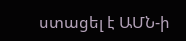ստացել է ԱՄՆ-ի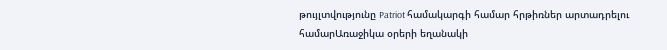թույլտվությունը Patriot համակարգի համար հրթիռներ արտադրելու համարԱռաջիկա օրերի եղանակի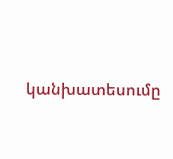կանխատեսումը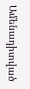Ամենադիտված